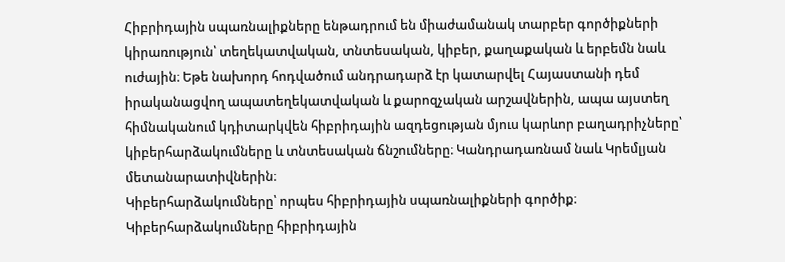Հիբրիդային սպառնալիքները ենթադրում են միաժամանակ տարբեր գործիքների կիրառություն՝ տեղեկատվական, տնտեսական, կիբեր, քաղաքական և երբեմն նաև ուժային։ Եթե նախորդ հոդվածում անդրադարձ էր կատարվել Հայաստանի դեմ իրականացվող ապատեղեկատվական և քարոզչական արշավներին, ապա այստեղ հիմնականում կդիտարկվեն հիբրիդային ազդեցության մյուս կարևոր բաղադրիչները՝ կիբերհարձակումները և տնտեսական ճնշումները։ Կանդրադառնամ նաև Կրեմլյան մետանարատիվներին։
Կիբերհարձակումները՝ որպես հիբրիդային սպառնալիքների գործիք։ Կիբերհարձակումները հիբրիդային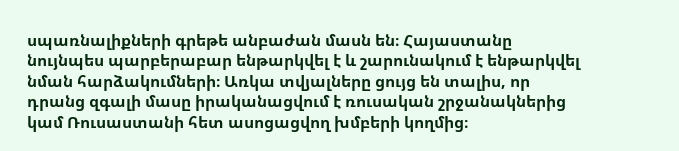սպառնալիքների գրեթե անբաժան մասն են։ Հայաստանը նույնպես պարբերաբար ենթարկվել է և շարունակում է ենթարկվել նման հարձակումների։ Առկա տվյալները ցույց են տալիս, որ դրանց զգալի մասը իրականացվում է ռուսական շրջանակներից կամ Ռուսաստանի հետ ասոցացվող խմբերի կողմից։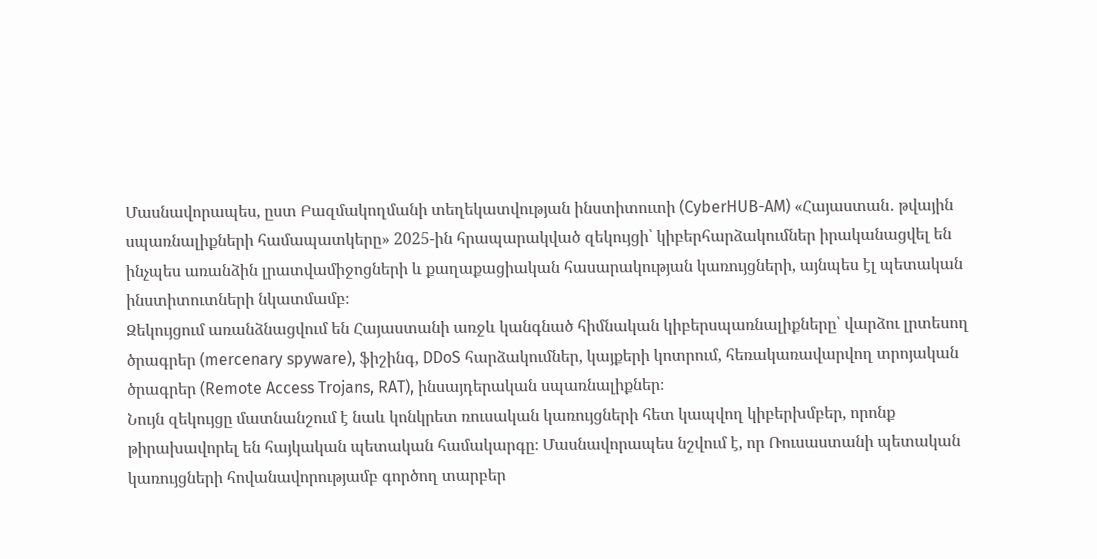Մասնավորապես, ըստ Բազմակողմանի տեղեկատվության ինստիտուտի (CyberHUB-AM) «Հայաստան․ թվային սպառնալիքների համապատկերը» 2025-ին հրապարակված զեկույցի՝ կիբերհարձակումներ իրականացվել են ինչպես առանձին լրատվամիջոցների և քաղաքացիական հասարակության կառույցների, այնպես էլ պետական ինստիտուտների նկատմամբ։
Զեկույցում առանձնացվում են Հայաստանի առջև կանգնած հիմնական կիբերսպառնալիքները՝ վարձու լրտեսող ծրագրեր (mercenary spyware), ֆիշինգ, DDoS հարձակումներ, կայքերի կոտրում, հեռակառավարվող տրոյական ծրագրեր (Remote Access Trojans, RAT), ինսայդերական սպառնալիքներ։
Նույն զեկույցը մատնանշում է նաև կոնկրետ ռուսական կառույցների հետ կապվող կիբերխմբեր, որոնք թիրախավորել են հայկական պետական համակարգը։ Մասնավորապես նշվում է, որ Ռուսաստանի պետական կառույցների հովանավորությամբ գործող տարբեր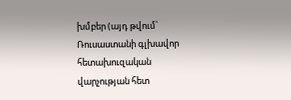խմբեր (այդ թվում՝ Ռուսաստանի գլխավոր հետախուզական վարչության հետ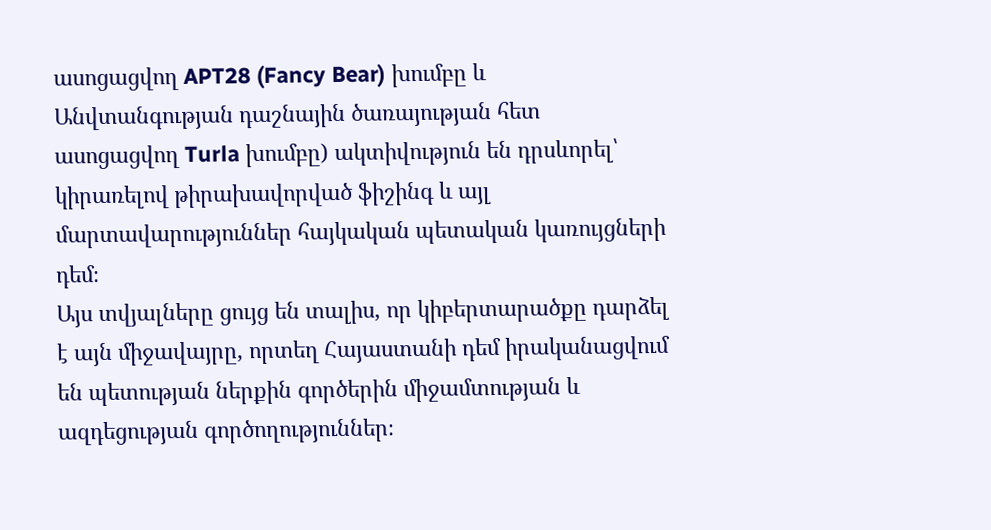ասոցացվող APT28 (Fancy Bear) խումբը և Անվտանգության դաշնային ծառայության հետ ասոցացվող Turla խումբը) ակտիվություն են դրսևորել՝ կիրառելով թիրախավորված ֆիշինգ և այլ մարտավարություններ հայկական պետական կառույցների դեմ։
Այս տվյալները ցույց են տալիս, որ կիբերտարածքը դարձել է այն միջավայրը, որտեղ Հայաստանի դեմ իրականացվում են պետության ներքին գործերին միջամտության և ազդեցության գործողություններ։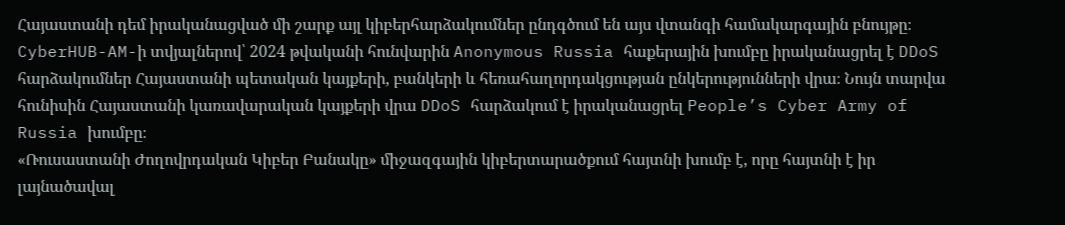Հայաստանի դեմ իրականացված մի շարք այլ կիբերհարձակումներ ընդգծում են այս վտանգի համակարգային բնույթը։ CyberHUB-AM-ի տվյալներով՝ 2024 թվականի հունվարին Anonymous Russia հաքերային խումբը իրականացրել է DDoS հարձակումներ Հայաստանի պետական կայքերի, բանկերի և հեռահաղորդակցության ընկերությունների վրա։ Նույն տարվա հունիսին Հայաստանի կառավարական կայքերի վրա DDoS հարձակում է իրականացրել People’s Cyber Army of Russia խումբը։
«Ռուսաստանի Ժողովրդական Կիբեր Բանակը» միջազգային կիբերտարածքում հայտնի խումբ է, որը հայտնի է իր լայնածավալ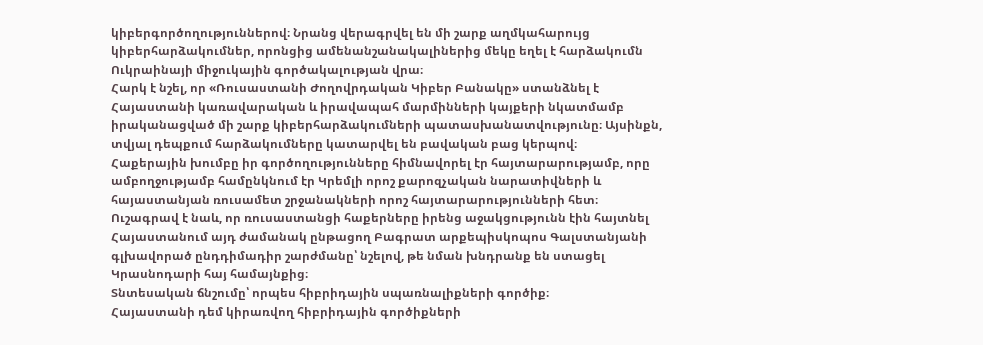կիբերգործողություններով։ Նրանց վերագրվել են մի շարք աղմկահարույց կիբերհարձակումներ, որոնցից ամենանշանակալիներից մեկը եղել է հարձակումն Ուկրաինայի միջուկային գործակալության վրա։
Հարկ է նշել, որ «Ռուսաստանի Ժողովրդական Կիբեր Բանակը» ստանձնել է Հայաստանի կառավարական և իրավապահ մարմինների կայքերի նկատմամբ իրականացված մի շարք կիբերհարձակումների պատասխանատվությունը։ Այսինքն, տվյալ դեպքում հարձակումները կատարվել են բավական բաց կերպով։
Հաքերային խումբը իր գործողությունները հիմնավորել էր հայտարարությամբ, որը ամբողջությամբ համընկնում էր Կրեմլի որոշ քարոզչական նարատիվների և հայաստանյան ռուսամետ շրջանակների որոշ հայտարարությունների հետ։
Ուշագրավ է նաև, որ ռուսաստանցի հաքերները իրենց աջակցությունն էին հայտնել Հայաստանում այդ ժամանակ ընթացող Բագրատ արքեպիսկոպոս Գալստանյանի գլխավորած ընդդիմադիր շարժմանը՝ նշելով, թե նման խնդրանք են ստացել Կրասնոդարի հայ համայնքից։
Տնտեսական ճնշումը՝ որպես հիբրիդային սպառնալիքների գործիք։
Հայաստանի դեմ կիրառվող հիբրիդային գործիքների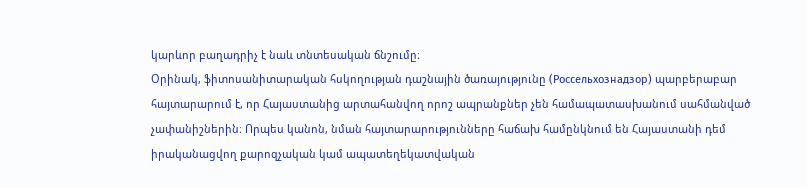կարևոր բաղադրիչ է նաև տնտեսական ճնշումը։
Օրինակ, ֆիտոսանիտարական հսկողության դաշնային ծառայությունը (Россельхознадзор) պարբերաբար հայտարարում է, որ Հայաստանից արտահանվող որոշ ապրանքներ չեն համապատասխանում սահմանված չափանիշներին։ Որպես կանոն, նման հայտարարությունները հաճախ համընկնում են Հայաստանի դեմ իրականացվող քարոզչական կամ ապատեղեկատվական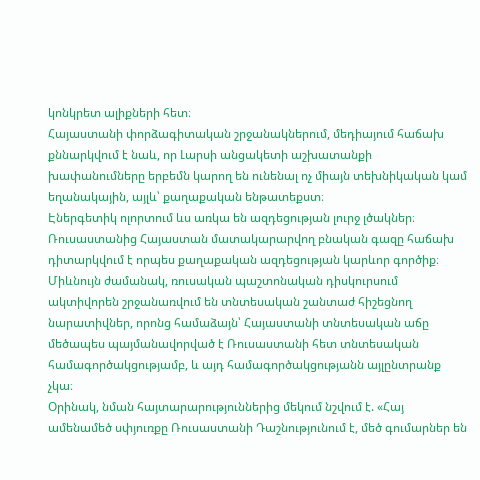կոնկրետ ալիքների հետ։
Հայաստանի փորձագիտական շրջանակներում, մեդիայում հաճախ քննարկվում է նաև, որ Լարսի անցակետի աշխատանքի խափանումները երբեմն կարող են ունենալ ոչ միայն տեխնիկական կամ եղանակային, այլև՝ քաղաքական ենթատեքստ։
Էներգետիկ ոլորտում ևս առկա են ազդեցության լուրջ լծակներ։ Ռուսաստանից Հայաստան մատակարարվող բնական գազը հաճախ դիտարկվում է որպես քաղաքական ազդեցության կարևոր գործիք։
Միևնույն ժամանակ, ռուսական պաշտոնական դիսկուրսում ակտիվորեն շրջանառվում են տնտեսական շանտաժ հիշեցնող նարատիվներ, որոնց համաձայն՝ Հայաստանի տնտեսական աճը մեծապես պայմանավորված է Ռուսաստանի հետ տնտեսական համագործակցությամբ, և այդ համագործակցությանն այլընտրանք չկա։
Օրինակ, նման հայտարարություններից մեկում նշվում է. «Հայ ամենամեծ սփյուռքը Ռուսաստանի Դաշնությունում է, մեծ գումարներ են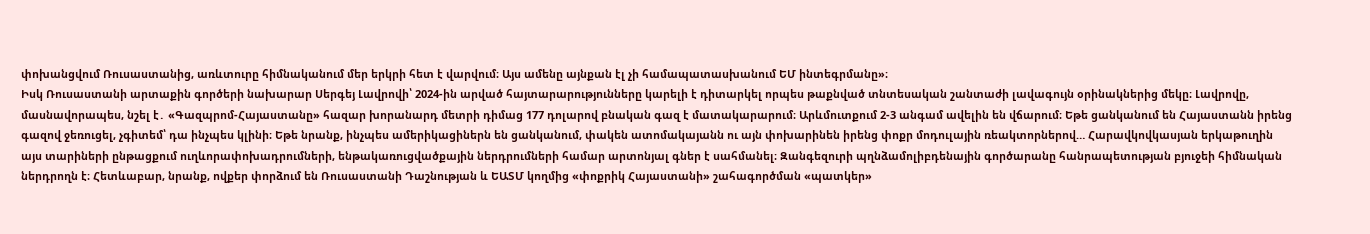փոխանցվում Ռուսաստանից, առևտուրը հիմնականում մեր երկրի հետ է վարվում։ Այս ամենը այնքան էլ չի համապատասխանում ԵՄ ինտեգրմանը»։
Իսկ Ռուսաստանի արտաքին գործերի նախարար Սերգեյ Լավրովի՝ 2024-ին արված հայտարարությունները կարելի է դիտարկել որպես թաքնված տնտեսական շանտաժի լավագույն օրինակներից մեկը։ Լավրովը, մասնավորապես, նշել է․ «Գազպրոմ-Հայաստանը» հազար խորանարդ մետրի դիմաց 177 դոլարով բնական գազ է մատակարարում։ Արևմուտքում 2-3 անգամ ավելին են վճարում։ Եթե ցանկանում են Հայաստանն իրենց գազով ջեռուցել, չգիտեմ՝ դա ինչպես կլինի։ Եթե նրանք, ինչպես ամերիկացիներն են ցանկանում, փակեն ատոմակայանն ու այն փոխարինեն իրենց փոքր մոդուլային ռեակտորներով… Հարավկովկասյան երկաթուղին այս տարիների ընթացքում ուղևորափոխադրումների, ենթակառուցվածքային ներդրումների համար արտոնյալ գներ է սահմանել։ Զանգեզուրի պղնձամոլիբդենային գործարանը հանրապետության բյուջեի հիմնական ներդրողն է։ Հետևաբար, նրանք, ովքեր փորձում են Ռուսաստանի Դաշնության և ԵԱՏՄ կողմից «փոքրիկ Հայաստանի» շահագործման «պատկեր»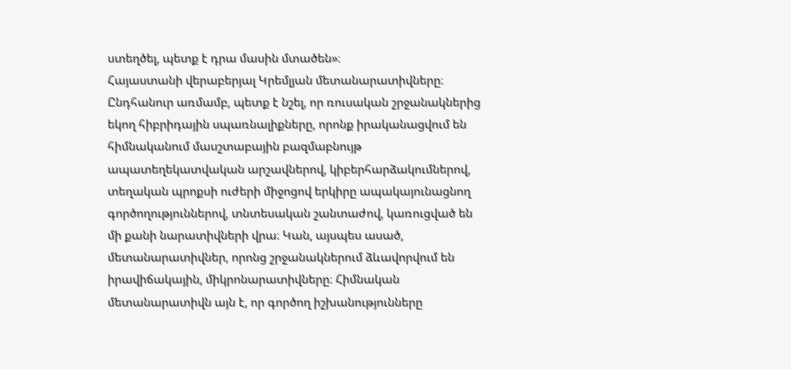ստեղծել, պետք է դրա մասին մտածեն»։
Հայաստանի վերաբերյալ Կրեմլյան մետանարատիվները։
Ընդհանուր առմամբ, պետք է նշել, որ ռուսական շրջանակներից եկող հիբրիդային սպառնալիքները, որոնք իրականացվում են հիմնականում մասշտաբային բազմաբնույթ ապատեղեկատվական արշավներով, կիբերհարձակումներով, տեղական պրոքսի ուժերի միջոցով երկիրը ապակայունացնող գործողություններով, տնտեսական շանտաժով, կառուցված են մի քանի նարատիվների վրա։ Կան, այսպես ասած, մետանարատիվներ, որոնց շրջանակներում ձևավորվում են իրավիճակային, միկրոնարատիվները։ Հիմնական մետանարատիվն այն է, որ գործող իշխանությունները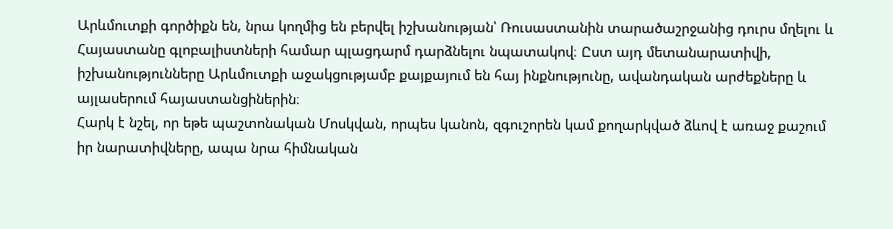Արևմուտքի գործիքն են, նրա կողմից են բերվել իշխանության՝ Ռուսաստանին տարածաշրջանից դուրս մղելու և Հայաստանը գլոբալիստների համար պլացդարմ դարձնելու նպատակով։ Ըստ այդ մետանարատիվի, իշխանությունները Արևմուտքի աջակցությամբ քայքայում են հայ ինքնությունը, ավանդական արժեքները և այլասերում հայաստանցիներին։
Հարկ է նշել, որ եթե պաշտոնական Մոսկվան, որպես կանոն, զգուշորեն կամ քողարկված ձևով է առաջ քաշում իր նարատիվները, ապա նրա հիմնական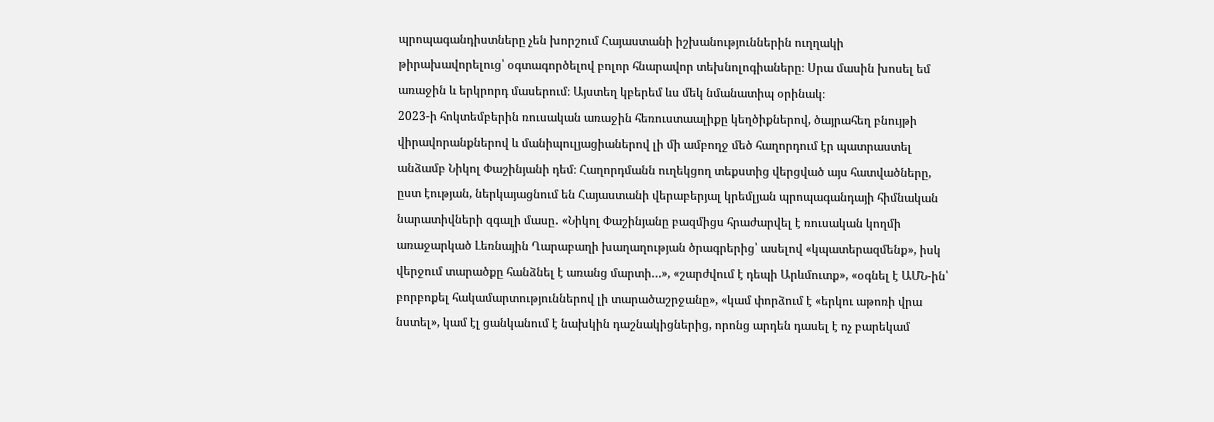պրոպագանդիստները չեն խորշում Հայաստանի իշխանություններին ուղղակի թիրախավորելուց՝ օգտագործելով բոլոր հնարավոր տեխնոլոգիաները։ Սրա մասին խոսել եմ առաջին և երկրորդ մասերում։ Այստեղ կբերեմ ևս մեկ նմանատիպ օրինակ։
2023-ի հոկտեմբերին ռուսական առաջին հեռուստաալիքը կեղծիքներով, ծայրահեղ բնույթի վիրավորանքներով և մանիպուլյացիաներով լի մի ամբողջ մեծ հաղորդում էր պատրաստել անձամբ Նիկոլ Փաշինյանի դեմ։ Հաղորդմանն ուղեկցող տեքստից վերցված այս հատվածները, ըստ էության, ներկայացնում են Հայաստանի վերաբերյալ կրեմլյան պրոպագանդայի հիմնական նարատիվների զգալի մասը․ «Նիկոլ Փաշինյանը բազմիցս հրաժարվել է ռուսական կողմի առաջարկած Լեռնային Ղարաբաղի խաղաղության ծրագրերից՝ ասելով «կպատերազմենք», իսկ վերջում տարածքը հանձնել է առանց մարտի…», «շարժվում է դեպի Արևմուտք», «օգնել է ԱՄՆ-ին՝ բորբոքել հակամարտություններով լի տարածաշրջանը», «կամ փորձում է «երկու աթոռի վրա նստել», կամ էլ ցանկանում է նախկին դաշնակիցներից, որոնց արդեն դասել է ոչ բարեկամ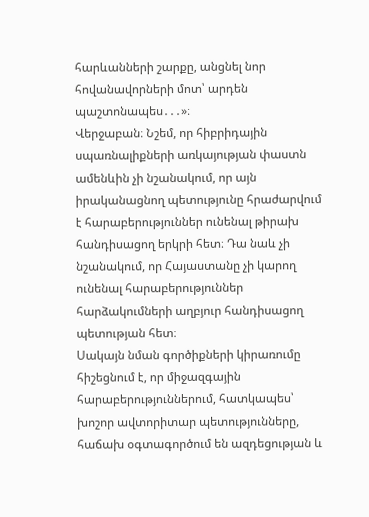հարևանների շարքը, անցնել նոր հովանավորների մոտ՝ արդեն պաշտոնապես․․․»։
Վերջաբան։ Նշեմ, որ հիբրիդային սպառնալիքների առկայության փաստն ամենևին չի նշանակում, որ այն իրականացնող պետությունը հրաժարվում է հարաբերություններ ունենալ թիրախ հանդիսացող երկրի հետ։ Դա նաև չի նշանակում, որ Հայաստանը չի կարող ունենալ հարաբերություններ հարձակումների աղբյուր հանդիսացող պետության հետ։
Սակայն նման գործիքների կիրառումը հիշեցնում է, որ միջազգային հարաբերություններում, հատկապես՝ խոշոր ավտորիտար պետությունները, հաճախ օգտագործում են ազդեցության և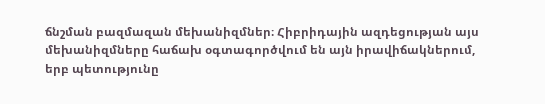ճնշման բազմազան մեխանիզմներ։ Հիբրիդային ազդեցության այս մեխանիզմները հաճախ օգտագործվում են այն իրավիճակներում, երբ պետությունը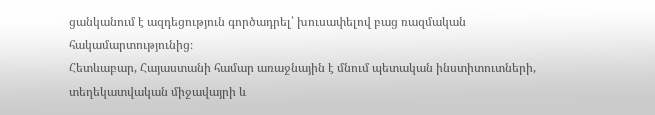ցանկանում է ազդեցություն գործադրել՝ խուսափելով բաց ռազմական հակամարտությունից։
Հետևաբար, Հայաստանի համար առաջնային է մնում պետական ինստիտուտների, տեղեկատվական միջավայրի և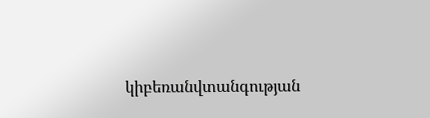կիբեռանվտանգության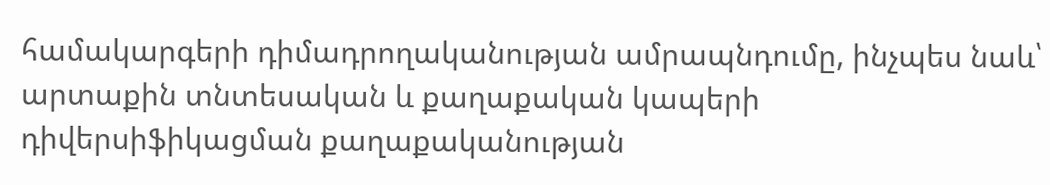համակարգերի դիմադրողականության ամրապնդումը, ինչպես նաև՝ արտաքին տնտեսական և քաղաքական կապերի դիվերսիֆիկացման քաղաքականության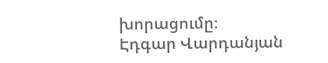խորացումը։
Էդգար Վարդանյան